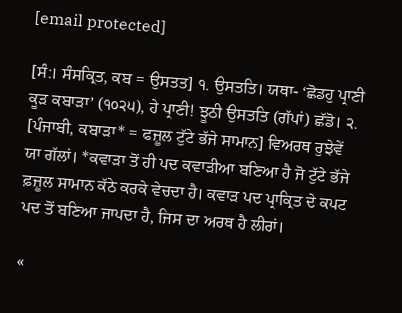[email protected]

[ਸੰ:। ਸੰਸਕ੍ਰਿਤ, ਕਬ = ਉਸਤਤ] ੧. ਉਸਤਤਿ। ਯਥਾ- ‘ਛੋਡਹੁ ਪ੍ਰਾਣੀ ਕੂੜ ਕਬਾੜਾ’ (੧੦੨੫), ਹੇ ਪ੍ਰਾਣੀ! ਝੂਠੀ ਉਸਤਤਿ (ਗੱਪਾਂ) ਛੱਡੋ। ੨. [ਪੰਜਾਬੀ, ਕਬਾੜਾ* = ਫਜ਼ੂਲ ਟੁੱਟੇ ਭੱਜੇ ਸਾਮਾਨ] ਵਿਅਰਥ ਰੁਝੇਵੇਂ ਯਾ ਗੱਲਾਂ। *ਕਵਾੜਾ ਤੋਂ ਹੀ ਪਦ ਕਵਾੜੀਆ ਬਣਿਆ ਹੈ ਜੋ ਟੁੱਟੇ ਭੱਜੇ ਫ਼ਜ਼ੂਲ ਸਾਮਾਨ ਕੱਠੇ ਕਰਕੇ ਵੇਚਦਾ ਹੈ। ਕਵਾੜ ਪਦ ਪ੍ਰਾਕ੍ਰਿਤ ਦੇ ਕਪਟ ਪਦ ਤੋਂ ਬਣਿਆ ਜਾਪਦਾ ਹੈ, ਜਿਸ ਦਾ ਅਰਥ ਹੈ ਲੀਰਾਂ।

«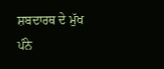ਸ਼ਬਦਾਰਥ ਦੇ ਮੁੱਖ ਪੰਨੇ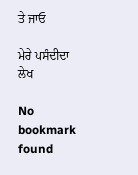ਤੇ ਜਾਓ

ਮੇਰੇ ਪਸੰਦੀਦਾ ਲੇਖ

No bookmark found